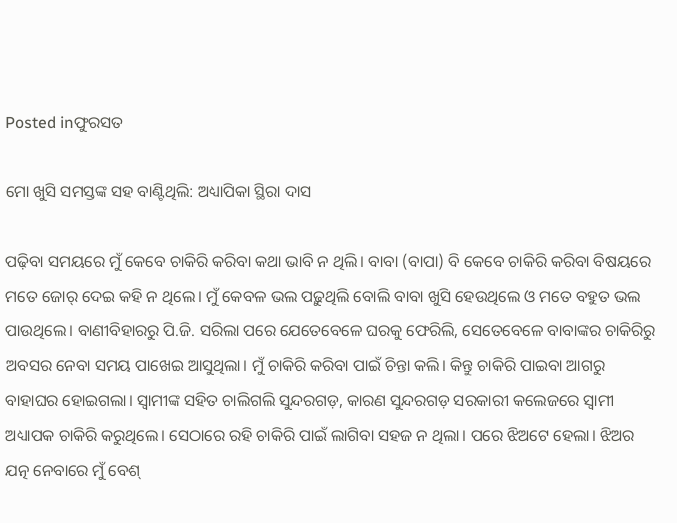Posted inଫୁରସତ

ମୋ ଖୁସି ସମସ୍ତଙ୍କ ସହ ବାଣ୍ଟିଥିଲି: ଅଧ୍ୟାପିକା ସ୍ଥିରା ଦାସ

ପଢ଼ିବା ସମୟରେ ମୁଁ କେବେ ଚାକିରି କରିବା କଥା ଭାବି ନ ଥିଲି। ବାବା (ବାପା) ବି କେବେ ଚାକିରି କରିବା ବିଷୟରେ ମତେ ଜୋର୍‌ ଦେଇ କହି ନ ଥିଲେ। ମୁଁ କେବଳ ଭଲ ପଢ଼ୁଥିଲି ବୋଲି ବାବା ଖୁସି ହେଉଥିଲେ ଓ ମତେ ବହୁତ ଭଲ ପାଉଥିଲେ। ବାଣୀବିହାରରୁ ପି.ଜି. ସରିଲା ପରେ ଯେତେବେଳେ ଘରକୁ ଫେରିଲି, ସେତେବେଳେ ବାବାଙ୍କର ଚାକିରିରୁ ଅବସର ନେବା ସମୟ ପାଖେଇ ଆସୁଥିଲା। ମୁଁ ଚାକିରି କରିବା ପାଇଁ ଚିନ୍ତା କଲି। କିନ୍ତୁ ଚାକିରି ପାଇବା ଆଗରୁ ବାହାଘର ହୋଇଗଲା। ସ୍ବାମୀଙ୍କ ସହିତ ଚାଲିଗଲି ସୁନ୍ଦରଗଡ଼, କାରଣ ସୁନ୍ଦରଗଡ଼ ସରକାରୀ କଲେଜରେ ସ୍ବାମୀ ଅଧ୍ୟାପକ ଚାକିରି କରୁଥିଲେ। ସେଠାରେ ରହି ଚାକିରି ପାଇଁ ଲାଗିବା ସହଜ ନ ଥିଲା। ପରେ ଝିଅଟେ ହେଲା। ଝିଅର ଯତ୍ନ ନେବାରେ ମୁଁ ବେଶ୍‌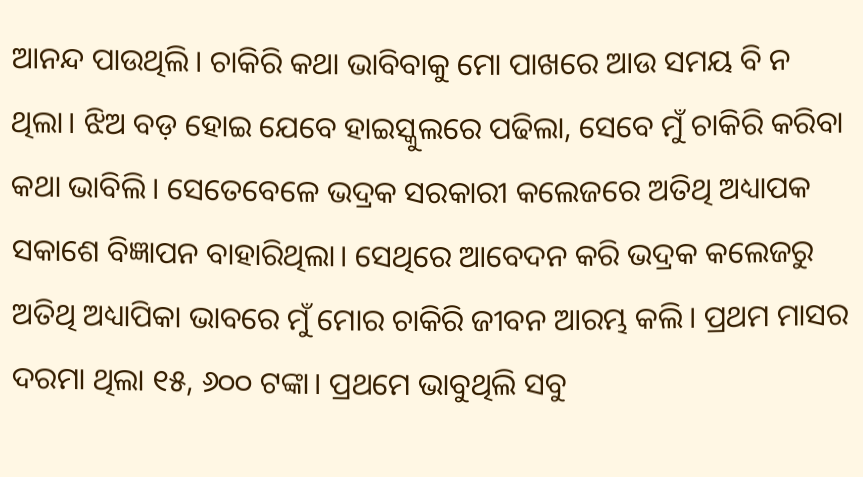ଆନନ୍ଦ ପାଉଥିଲି। ଚାକିରି କଥା ଭାବିବାକୁ ମୋ ପାଖରେ ଆଉ ସମୟ ବି ନ ଥିଲା। ଝିଅ ବଡ଼ ହୋଇ ଯେବେ ହାଇସ୍କୁଲରେ ପଢିଲା, ସେବେ ମୁଁ ଚାକିରି କରିବା କଥା ଭାବିଲି। ସେତେବେଳେ ଭଦ୍ରକ ସରକାରୀ କଲେଜରେ ଅତିଥି ଅଧ୍ୟାପକ ସକାଶେ ବିଜ୍ଞାପନ ବାହାରିଥିଲା। ସେଥିରେ ଆବେଦନ କରି ଭଦ୍ରକ କଲେଜରୁ ଅତିଥି ଅଧ୍ୟାପିକା ଭାବରେ ମୁଁ ମୋର ଚାକିରି ଜୀବନ ଆରମ୍ଭ କଲି। ପ୍ରଥମ ମାସର ଦରମା ଥିଲା ୧୫, ୬୦୦ ଟଙ୍କା। ପ୍ରଥମେ ଭାବୁଥିଲି ସବୁ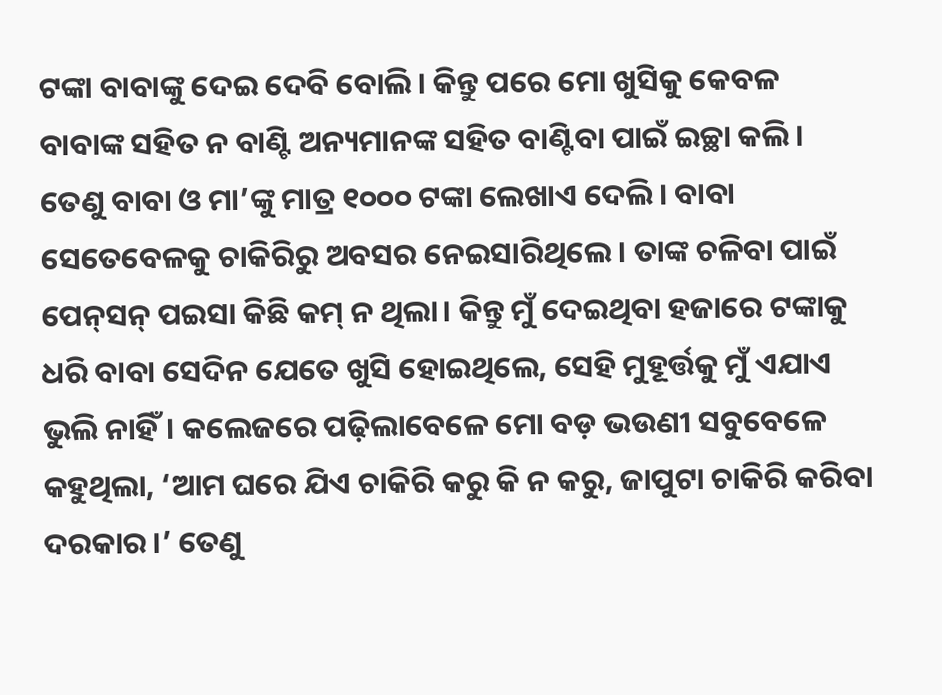ଟଙ୍କା ବାବାଙ୍କୁ ଦେଇ ଦେବି ବୋଲି। କିନ୍ତୁ ପରେ ମୋ ଖୁସିକୁ କେବଳ ବାବାଙ୍କ ସହିତ ନ ବାଣ୍ଟି ଅନ୍ୟମାନଙ୍କ ସହିତ ବାଣ୍ଟିବା ପାଇଁ ଇଚ୍ଛା କଲି। ତେଣୁ ବାବା ଓ ମା’ଙ୍କୁ ମାତ୍ର ୧୦୦୦ ଟଙ୍କା ଲେଖାଏ ଦେଲି। ବାବା ସେତେବେଳକୁ ଚାକିରିରୁ ଅବସର ନେଇସାରିଥିଲେ। ତାଙ୍କ ଚଳିବା ପାଇଁ ପେନ୍‌ସନ୍‌ ପଇସା କିଛି କମ୍‌ ନ ଥିଲା। କିନ୍ତୁ ମୁଁ ଦେଇଥିବା ହଜାରେ ଟଙ୍କାକୁ ଧରି ବାବା ସେଦିନ ଯେତେ ଖୁସି ହୋଇଥିଲେ, ସେହି ମୁହୂର୍ତ୍ତକୁ ମୁଁ ଏଯାଏ ଭୁଲି ନାହିଁ। କଲେଜରେ ପଢ଼ିଲାବେଳେ ମୋ ବଡ଼ ଭଉଣୀ ସବୁବେଳେ କହୁଥିଲା, ‘ଆମ ଘରେ ଯିଏ ଚାକିରି କରୁ କି ନ କରୁ, ଜାପୁଟା ଚାକିରି କରିବା ଦରକାର।’ ତେଣୁ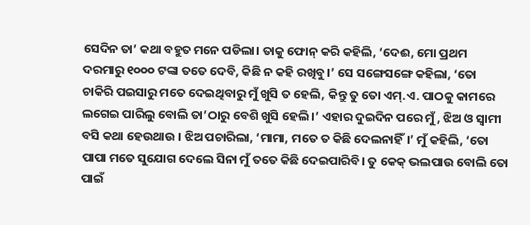ସେଦିନ ତା’ କଥା ବହୁତ ମନେ ପଡିଲା। ତାକୁ ଫୋନ୍‌ କରି କହିଲି, ‘ଦେଈ, ମୋ ପ୍ରଥମ ଦରମାରୁ ୧୦୦୦ ଟଙ୍କା ତତେ ଦେବି, କିଛି ନ କହି ରଖିବୁ।’ ସେ ସଙ୍ଗେସଙ୍ଗେ କହିଲା, ‘ତୋ ଚାକିରି ପଇସାରୁ ମତେ ଦେଇଥିବାରୁ ମୁଁ ଖୁସି ତ ହେଲି, କିନ୍ତୁ ତୁ ତୋ ଏମ୍‌.ଏ. ପାଠକୁ କାମରେ ଲଗେଇ ପାରିଲୁ ବୋଲି ତା’ଠାରୁ ବେଶି ଖୁସି ହେଲି।’ ଏହାର ଦୁଇଦିନ ପରେ ମୁଁ, ଝିଅ ଓ ସ୍ବାମୀ ବସି କଥା ହେଉଥାଉ । ଝିଅ ପଚାରିଲା, ‘ମାମା, ମତେ ତ କିଛି ଦେଲନାହିଁ।’ ମୁଁ କହିଲି, ‘ତୋ ପାପା ମତେ ସୁଯୋଗ ଦେଲେ ସିନା ମୁଁ ତତେ କିଛି ଦେଇପାରିବି। ତୁ କେକ୍‌ ଭଲପାଉ ବୋଲି ତୋ ପାଇଁ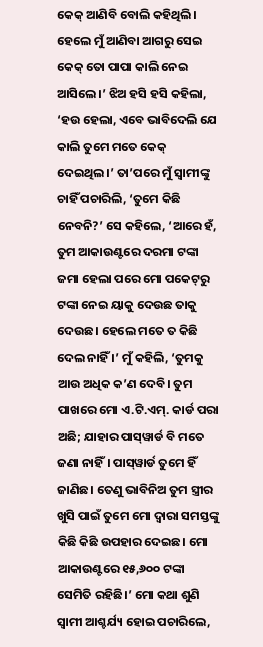କେକ୍‌ ଆଣିବି ବୋଲି କହିଥିଲି। ହେଲେ ମୁଁ ଆଣିବା ଆଗରୁ ସେଇ କେକ୍‌ ତୋ ପାପା କାଲି ନେଇ ଆସିଲେ।’ ଝିଅ ହସି ହସି କହିଲା, ‘ହଉ ହେଲା, ଏବେ ଭାବିଦେଲି ଯେ କାଲି ତୁମେ ମତେ କେକ୍‌ ଦେଇଥିଲ।’ ତା’ପରେ ମୁଁ ସ୍ବାମୀଙ୍କୁ ଚାହିଁ ପଚାରିଲି, ‘ତୁମେ କିଛି ନେବନି?’ ସେ କହିଲେ, ‘ଆରେ ହଁ, ତୁମ ଆକାଉଣ୍ଟରେ ଦରମା ଟଙ୍କା ଜମା ହେଲା ପରେ ମୋ ପକେଟ୍‌ରୁ ଟଙ୍କା ନେଇ ୟାକୁ ଦେଉଛ ତାକୁ ଦେଉଛ। ହେଲେ ମତେ ତ କିଛି ଦେଲ ନାହିଁ ।’ ମୁଁ କହିଲି, ‘ତୁମକୁ ଆଉ ଅଧିକ କ’ଣ ଦେବି। ତୁମ ପାଖରେ ମୋ ଏ.ଟି.ଏମ୍‌. କାର୍ଡ ପରା ଅଛି; ଯାହାର ପାସ୍‌ୱାର୍ଡ ବି ମତେ ଜଣା ନାହିଁ। ପାସ୍‌ୱାର୍ଡ ତୁମେ ହିଁ ଜାଣିଛ। ତେଣୁ ଭାବିନିଅ ତୁମ ସ୍ତ୍ରୀର ଖୁସି ପାଇଁ ତୁମେ ମୋ ଦ୍ୱାରା ସମସ୍ତଙ୍କୁ କିଛି କିଛି ଉପହାର ଦେଇଛ। ମୋ ଆକାଉଣ୍ଟରେ ୧୫,୬୦୦ ଟଙ୍କା ସେମିତି ରହିଛି।’ ମୋ କଥା ଶୁଣି ସ୍ବାମୀ ଆଶ୍ଚର୍ଯ୍ୟ ହୋଇ ପଚାରିଲେ,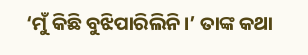‘ମୁଁ କିଛି ବୁଝିପାରିଲିନି।’ ତାଙ୍କ କଥା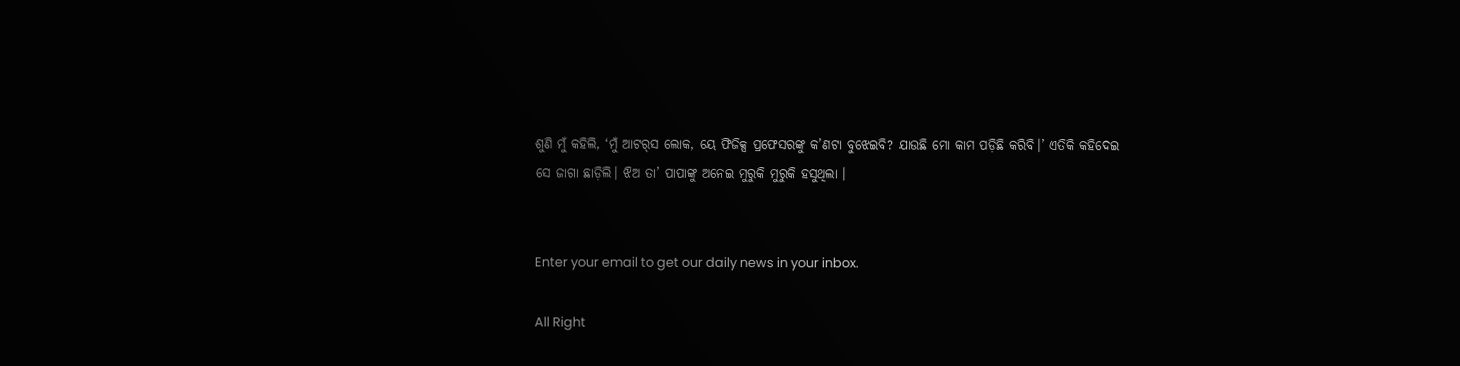ଶୁଣି ମୁଁ କହିଲି, ‘ମୁଁ ଆଟର୍‌ସ ଲୋକ, ୟେ ଫିଜିକ୍ସ ପ୍ରଫେସରଙ୍କୁ କ’ଣଟା ବୁଝେଇବି? ଯାଉଛି ମୋ କାମ ପଡ଼ିଛି କରିବି।’ ଏତିକି କହିଦେଇ ସେ ଜାଗା ଛାଡ଼ିଲି। ଝିଅ ତା’ ପାପାଙ୍କୁ ଅନେଇ ମୁରୁକି ମୁରୁକି ହସୁଥିଲା ।


Enter your email to get our daily news in your inbox.

All Right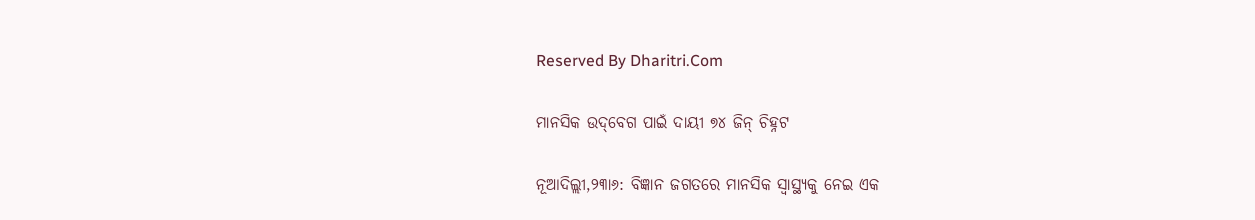Reserved By Dharitri.Com

ମାନସିକ ଉଦ୍‌ବେଗ ପାଇଁ ଦାୟୀ ୭୪ ଜିନ୍‌ ଚିହ୍ନଟ

ନୂଆଦିଲ୍ଲୀ,୨୩ା୬: ବିଜ୍ଞାନ ଜଗତରେ ମାନସିକ ସ୍ବାସ୍ଥ୍ୟକୁ ନେଇ ଏକ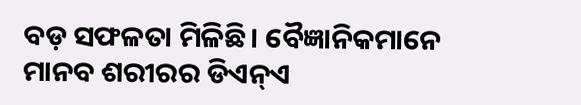ବଡ଼ ସଫଳତା ମିଳିଛି। ବୈଜ୍ଞାନିକମାନେ ମାନବ ଶରୀରର ଡିଏନ୍‌ଏ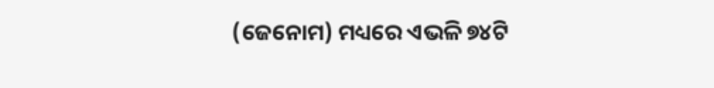(ଜେନୋମ) ମଧ୍ୟରେ ଏଭଳି ୭୪ଟି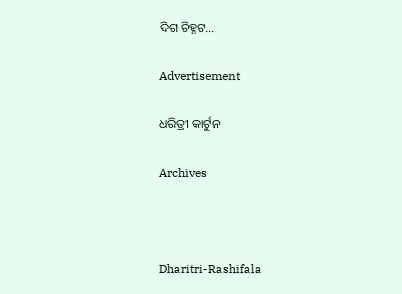ଦିଗ ଚିହ୍ନଟ…

Advertisement

ଧରିତ୍ରୀ କାର୍ଟୁନ

Archives



Dharitri-Rashifala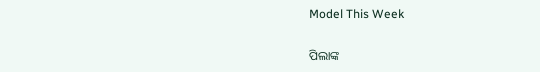Model This Week

ପିଲାଙ୍କ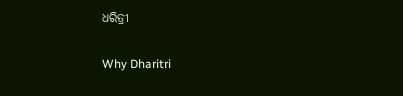ଧରିତ୍ରୀ

Why Dharitri